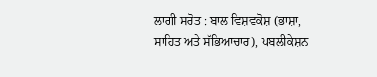ਲਾਗੀ ਸਰੋਤ : ਬਾਲ ਵਿਸ਼ਵਕੋਸ਼ (ਭਾਸ਼ਾ, ਸਾਹਿਤ ਅਤੇ ਸੱਭਿਆਚਾਰ), ਪਬਲੀਕੇਸ਼ਨ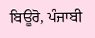ਬਿਊਰੋ, ਪੰਜਾਬੀ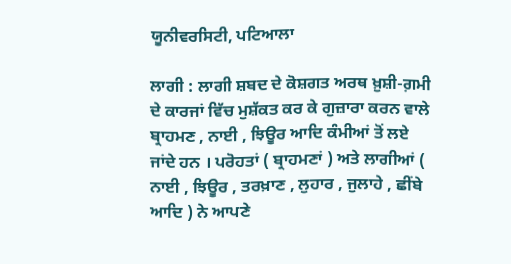ਯੂਨੀਵਰਸਿਟੀ, ਪਟਿਆਲਾ

ਲਾਗੀ : ਲਾਗੀ ਸ਼ਬਦ ਦੇ ਕੋਸ਼ਗਤ ਅਰਥ ਖ਼ੁਸ਼ੀ-ਗ਼ਮੀ ਦੇ ਕਾਰਜਾਂ ਵਿੱਚ ਮੁਸ਼ੱਕਤ ਕਰ ਕੇ ਗੁਜ਼ਾਰਾ ਕਰਨ ਵਾਲੇ ਬ੍ਰਾਹਮਣ , ਨਾਈ , ਝਿਊਰ ਆਦਿ ਕੰਮੀਆਂ ਤੋਂ ਲਏ ਜਾਂਦੇ ਹਨ । ਪਰੋਹਤਾਂ ( ਬ੍ਰਾਹਮਣਾਂ ) ਅਤੇ ਲਾਗੀਆਂ ( ਨਾਈ , ਝਿਊਰ , ਤਰਖ਼ਾਣ , ਲੁਹਾਰ , ਜੁਲਾਹੇ , ਛੀਂਬੇ ਆਦਿ ) ਨੇ ਆਪਣੇ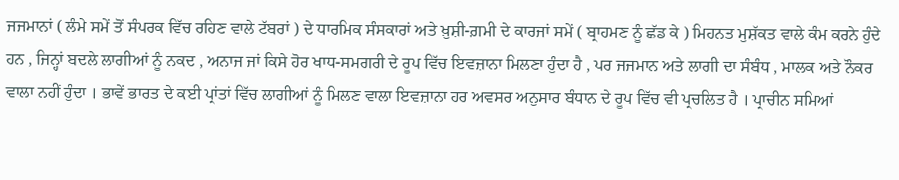ਜਜਮਾਨਾਂ ( ਲੰਮੇ ਸਮੇਂ ਤੋਂ ਸੰਪਰਕ ਵਿੱਚ ਰਹਿਣ ਵਾਲੇ ਟੱਬਰਾਂ ) ਦੇ ਧਾਰਮਿਕ ਸੰਸਕਾਰਾਂ ਅਤੇ ਖ਼ੁਸ਼ੀ-ਗ਼ਮੀ ਦੇ ਕਾਰਜਾਂ ਸਮੇਂ ( ਬ੍ਰਾਹਮਣ ਨੂੰ ਛੱਡ ਕੇ ) ਮਿਹਨਤ ਮੁਸ਼ੱਕਤ ਵਾਲੇ ਕੰਮ ਕਰਨੇ ਹੁੰਦੇ ਹਨ , ਜਿਨ੍ਹਾਂ ਬਦਲੇ ਲਾਗੀਆਂ ਨੂੰ ਨਕਦ , ਅਨਾਜ ਜਾਂ ਕਿਸੇ ਹੋਰ ਖਾਧ-ਸਮਗਰੀ ਦੇ ਰੂਪ ਵਿੱਚ ਇਵਜ਼ਾਨਾ ਮਿਲਣਾ ਹੁੰਦਾ ਹੈ , ਪਰ ਜਜਮਾਨ ਅਤੇ ਲਾਗੀ ਦਾ ਸੰਬੰਧ , ਮਾਲਕ ਅਤੇ ਨੌਕਰ ਵਾਲਾ ਨਹੀਂ ਹੁੰਦਾ । ਭਾਵੇਂ ਭਾਰਤ ਦੇ ਕਈ ਪ੍ਰਾਂਤਾਂ ਵਿੱਚ ਲਾਗੀਆਂ ਨੂੰ ਮਿਲਣ ਵਾਲਾ ਇਵਜ਼ਾਨਾ ਹਰ ਅਵਸਰ ਅਨੁਸਾਰ ਬੰਧਾਨ ਦੇ ਰੂਪ ਵਿੱਚ ਵੀ ਪ੍ਰਚਲਿਤ ਹੈ । ਪ੍ਰਾਚੀਨ ਸਮਿਆਂ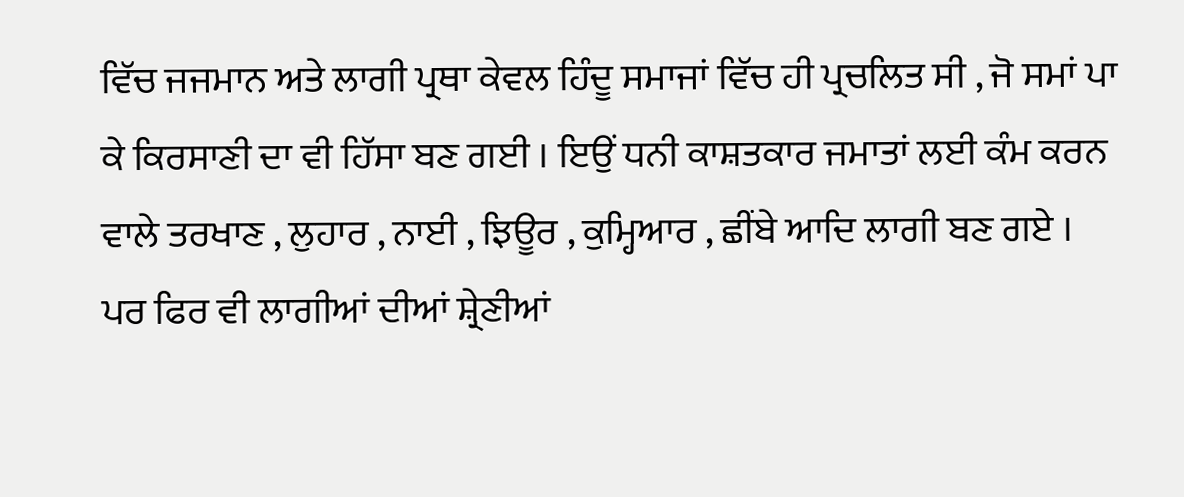ਵਿੱਚ ਜਜਮਾਨ ਅਤੇ ਲਾਗੀ ਪ੍ਰਥਾ ਕੇਵਲ ਹਿੰਦੂ ਸਮਾਜਾਂ ਵਿੱਚ ਹੀ ਪ੍ਰਚਲਿਤ ਸੀ , ਜੋ ਸਮਾਂ ਪਾ ਕੇ ਕਿਰਸਾਣੀ ਦਾ ਵੀ ਹਿੱਸਾ ਬਣ ਗਈ । ਇਉਂ ਧਨੀ ਕਾਸ਼ਤਕਾਰ ਜਮਾਤਾਂ ਲਈ ਕੰਮ ਕਰਨ ਵਾਲੇ ਤਰਖਾਣ , ਲੁਹਾਰ , ਨਾਈ , ਝਿਊਰ , ਕੁਮ੍ਹਿਆਰ , ਛੀਂਬੇ ਆਦਿ ਲਾਗੀ ਬਣ ਗਏ । ਪਰ ਫਿਰ ਵੀ ਲਾਗੀਆਂ ਦੀਆਂ ਸ਼੍ਰੇਣੀਆਂ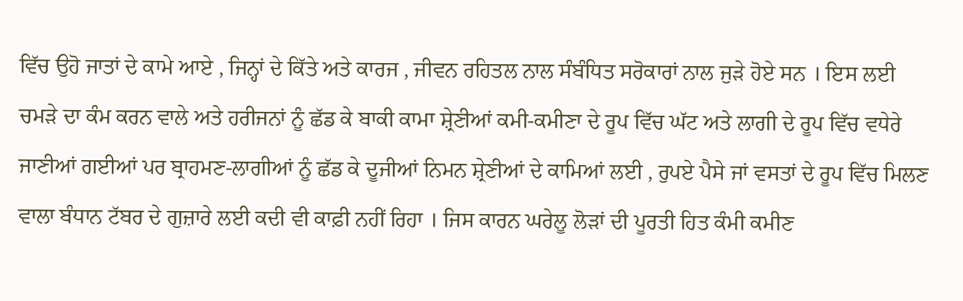ਵਿੱਚ ਉਹੋ ਜਾਤਾਂ ਦੇ ਕਾਮੇ ਆਏ , ਜਿਨ੍ਹਾਂ ਦੇ ਕਿੱਤੇ ਅਤੇ ਕਾਰਜ , ਜੀਵਨ ਰਹਿਤਲ ਨਾਲ ਸੰਬੰਧਿਤ ਸਰੋਕਾਰਾਂ ਨਾਲ ਜੁੜੇ ਹੋਏ ਸਨ । ਇਸ ਲਈ ਚਮੜੇ ਦਾ ਕੰਮ ਕਰਨ ਵਾਲੇ ਅਤੇ ਹਰੀਜਨਾਂ ਨੂੰ ਛੱਡ ਕੇ ਬਾਕੀ ਕਾਮਾ ਸ਼੍ਰੇਣੀਆਂ ਕਮੀ-ਕਮੀਣਾ ਦੇ ਰੂਪ ਵਿੱਚ ਘੱਟ ਅਤੇ ਲਾਗੀ ਦੇ ਰੂਪ ਵਿੱਚ ਵਧੇਰੇ ਜਾਣੀਆਂ ਗਈਆਂ ਪਰ ਬ੍ਰਾਹਮਣ-ਲਾਗੀਆਂ ਨੂੰ ਛੱਡ ਕੇ ਦੂਜੀਆਂ ਨਿਮਨ ਸ਼੍ਰੇਣੀਆਂ ਦੇ ਕਾਮਿਆਂ ਲਈ , ਰੁਪਏ ਪੈਸੇ ਜਾਂ ਵਸਤਾਂ ਦੇ ਰੂਪ ਵਿੱਚ ਮਿਲਣ ਵਾਲਾ ਬੰਧਾਨ ਟੱਬਰ ਦੇ ਗੁਜ਼ਾਰੇ ਲਈ ਕਦੀ ਵੀ ਕਾਫ਼ੀ ਨਹੀਂ ਰਿਹਾ । ਜਿਸ ਕਾਰਨ ਘਰੇਲੂ ਲੋੜਾਂ ਦੀ ਪੂਰਤੀ ਹਿਤ ਕੰਮੀ ਕਮੀਣ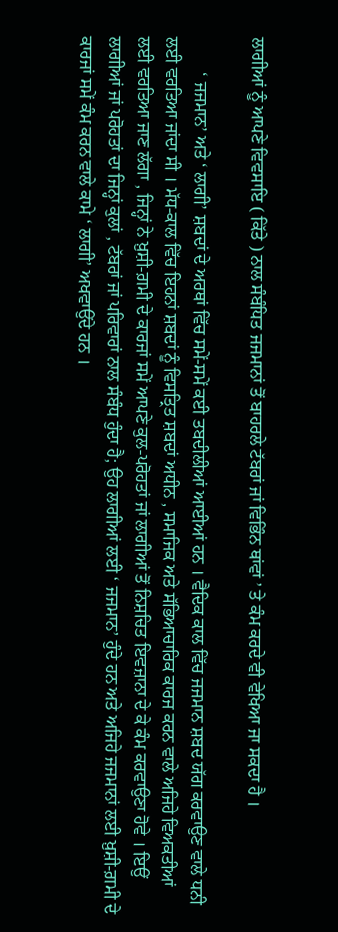ਲਾਗੀਆਂ ਨੂੰ ਆਪਣੇ ਵਿਵਸਾਇ ( ਕਿੱਤੇ ) ਨਾਲ ਸੰਬੰਧਿਤ ਜਜਮਾਨਾਂ ਤੋਂ ਬਾਹਰਲੇ ਟੱਬਰਾਂ ਜਾਂ ਵਿਭਿੰਨ ਥਾਂਵਾਂ ’ ਤੇ ਕੰਮ ਕਰਦੇ ਵੀ ਵੇਖਿਆ ਜਾ ਸਕਦਾ ਹੈ ।

        ‘ ਜਜਮਾਨ’ ਅਤੇ ‘ ਲਾਗੀ’ ਸ਼ਬਦਾਂ ਦੇ ਅਰਥਾਂ ਵਿੱਚ ਸਮੇਂ-ਸਮੇਂ ਕਈ ਤਬਦੀਲੀਆਂ ਆਈਆਂ ਹਨ । ਵੈਦਿਕ ਕਾਲ ਵਿੱਚ ਜਜਮਾਨ ਸ਼ਬਦ ਯੱਗ ਕਰਵਾਉਣ ਵਾਲੇ ਧਨੀ ਲਈ ਵਰਤਿਆ ਜਾਂਦਾ ਸੀ । ਮੱਧ-ਕਾਲ ਵਿੱਚ ਇਹਨਾਂ ਸ਼ਬਦਾਂ ਨੂੰ ਵਿਸਤ੍ਰਿਤ ਸ਼ਬਦਾਂ ਅਧੀਨ , ਸਮਾਜਿਕ ਅਤੇ ਸੱਭਿਆਚਾਰਿਕ ਕਾਰਜ ਕਰਨ ਵਾਲੇ ਅਜਿਹੇ ਵਿਅਕਤੀਆਂ ਲਈ ਵਰਤਿਆ ਜਾਣ ਲੱਗਾ , ਜਿਨ੍ਹਾਂ ਨੇ ਖ਼ੁਸ਼ੀ-ਗ਼ਮੀ ਦੇ ਕਾਰਜਾਂ ਸਮੇਂ ਆਪਣੇ ਕੁਲ-ਪਰੋਹਤਾਂ ਜਾਂ ਲਾਗੀਆਂ ਤੋਂ ਨਿਸ਼ਚਿਤ ਇਵਜ਼ਾਨਾ ਦੇ ਕੇ ਕੰਮ ਕਰਵਾਉਣਾ ਹੋਵੇ । ਇਉਂ ਲਾਗੀਆਂ ਜਾਂ ਪਰੋਹਤਾਂ ਦਾ ਜਿਨ੍ਹਾਂ ਕੁਲਾਂ , ਟੱਬਰਾਂ ਜਾਂ ਪਰਿਵਾਰਾਂ ਨਾਲ ਸੰਬੰਧ ਹੁੰਦਾ ਹੈ; ਉਹ ਲਾਗੀਆਂ ਲਈ ‘ ਜਜਮਾਨ’ ਹੁੰਦੇ ਹਨ ਅਤੇ ਅਜਿਹੇ ਜਜਮਾਨਾਂ ਲਈ ਖ਼ੁਸ਼ੀ-ਗ਼ਮੀ ਦੇ ਕਾਰਜਾਂ ਸਮੇਂ ਕੰਮ ਕਰਨ ਵਾਲੇ ਕਾਮੇ ‘ ਲਾਗੀ’ ਅਖਵਾਉਂਦੇ ਹਨ ।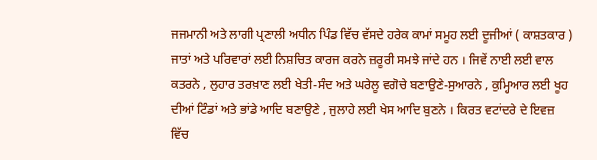ਜਜਮਾਨੀ ਅਤੇ ਲਾਗੀ ਪ੍ਰਣਾਲੀ ਅਧੀਨ ਪਿੰਡ ਵਿੱਚ ਵੱਸਦੇ ਹਰੇਕ ਕਾਮਾਂ ਸਮੂਹ ਲਈ ਦੂਜੀਆਂ ( ਕਾਸ਼ਤਕਾਰ ) ਜਾਤਾਂ ਅਤੇ ਪਰਿਵਾਰਾਂ ਲਈ ਨਿਸ਼ਚਿਤ ਕਾਰਜ ਕਰਨੇ ਜ਼ਰੂਰੀ ਸਮਝੇ ਜਾਂਦੇ ਹਨ । ਜਿਵੇਂ ਨਾਈ ਲਈ ਵਾਲ ਕਤਰਨੇ , ਲੁਹਾਰ ਤਰਖ਼ਾਣ ਲਈ ਖੇਤੀ-ਸੰਦ ਅਤੇ ਘਰੇਲੂ ਵਗੋਚੇ ਬਣਾਉਣੇ-ਸੁਆਰਨੇ , ਕੁਮ੍ਹਿਆਰ ਲਈ ਖੂਹ ਦੀਆਂ ਟਿੰਡਾਂ ਅਤੇ ਭਾਂਡੇ ਆਦਿ ਬਣਾਉਣੇ , ਜੁਲਾਹੇ ਲਈ ਖੇਸ ਆਦਿ ਬੁਣਨੇ । ਕਿਰਤ ਵਟਾਂਦਰੇ ਦੇ ਇਵਜ਼ ਵਿੱਚ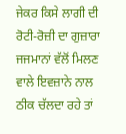ਜੇਕਰ ਕਿਸੇ ਲਾਗੀ ਦੀ ਰੋਟੀ-ਰੋਜ਼ੀ ਦਾ ਗੁਜ਼ਾਰਾ ਜਜਮਾਨਾਂ ਵੱਲੋਂ ਮਿਲਣ ਵਾਲੇ ਇਵਜ਼ਾਨੇ ਨਾਲ ਠੀਕ ਚੱਲਦਾ ਰਹੇ ਤਾਂ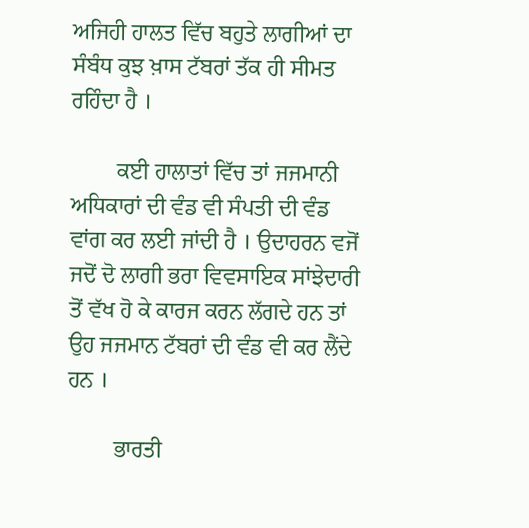ਅਜਿਹੀ ਹਾਲਤ ਵਿੱਚ ਬਹੁਤੇ ਲਾਗੀਆਂ ਦਾ ਸੰਬੰਧ ਕੁਝ ਖ਼ਾਸ ਟੱਬਰਾਂ ਤੱਕ ਹੀ ਸੀਮਤ ਰਹਿੰਦਾ ਹੈ ।

        ਕਈ ਹਾਲਾਤਾਂ ਵਿੱਚ ਤਾਂ ਜਜਮਾਨੀ ਅਧਿਕਾਰਾਂ ਦੀ ਵੰਡ ਵੀ ਸੰਪਤੀ ਦੀ ਵੰਡ ਵਾਂਗ ਕਰ ਲਈ ਜਾਂਦੀ ਹੈ । ਉਦਾਹਰਨ ਵਜੋਂ ਜਦੋਂ ਦੋ ਲਾਗੀ ਭਰਾ ਵਿਵਸਾਇਕ ਸਾਂਝੇਦਾਰੀ ਤੋਂ ਵੱਖ ਹੋ ਕੇ ਕਾਰਜ ਕਰਨ ਲੱਗਦੇ ਹਨ ਤਾਂ ਉਹ ਜਜਮਾਨ ਟੱਬਰਾਂ ਦੀ ਵੰਡ ਵੀ ਕਰ ਲੈਂਦੇ ਹਨ ।

        ਭਾਰਤੀ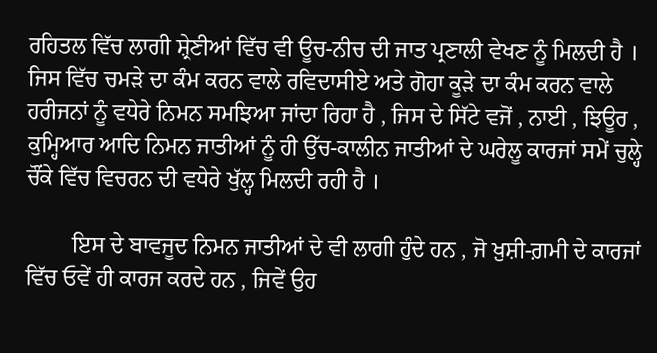ਰਹਿਤਲ ਵਿੱਚ ਲਾਗੀ ਸ਼੍ਰੇਣੀਆਂ ਵਿੱਚ ਵੀ ਊਚ-ਨੀਚ ਦੀ ਜਾਤ ਪ੍ਰਣਾਲੀ ਵੇਖਣ ਨੂੰ ਮਿਲਦੀ ਹੈ । ਜਿਸ ਵਿੱਚ ਚਮੜੇ ਦਾ ਕੰਮ ਕਰਨ ਵਾਲੇ ਰਵਿਦਾਸੀਏ ਅਤੇ ਗੋਹਾ ਕੂੜੇ ਦਾ ਕੰਮ ਕਰਨ ਵਾਲੇ ਹਰੀਜਨਾਂ ਨੂੰ ਵਧੇਰੇ ਨਿਮਨ ਸਮਝਿਆ ਜਾਂਦਾ ਰਿਹਾ ਹੈ , ਜਿਸ ਦੇ ਸਿੱਟੇ ਵਜੋਂ , ਨਾਈ , ਝਿਊਰ , ਕੁਮ੍ਹਿਆਰ ਆਦਿ ਨਿਮਨ ਜਾਤੀਆਂ ਨੂੰ ਹੀ ਉੱਚ-ਕਾਲੀਨ ਜਾਤੀਆਂ ਦੇ ਘਰੇਲੂ ਕਾਰਜਾਂ ਸਮੇਂ ਚੁਲ੍ਹੇ ਚੌਂਕੇ ਵਿੱਚ ਵਿਚਰਨ ਦੀ ਵਧੇਰੇ ਖੁੱਲ੍ਹ ਮਿਲਦੀ ਰਹੀ ਹੈ ।

        ਇਸ ਦੇ ਬਾਵਜੂਦ ਨਿਮਨ ਜਾਤੀਆਂ ਦੇ ਵੀ ਲਾਗੀ ਹੁੰਦੇ ਹਨ , ਜੋ ਖ਼ੁਸ਼ੀ-ਗ਼ਮੀ ਦੇ ਕਾਰਜਾਂ ਵਿੱਚ ਓਵੇਂ ਹੀ ਕਾਰਜ ਕਰਦੇ ਹਨ , ਜਿਵੇਂ ਉਹ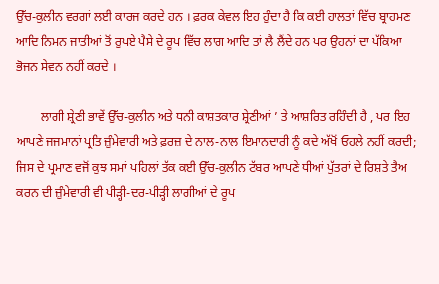ਉੱਚ-ਕੁਲੀਨ ਵਰਗਾਂ ਲਈ ਕਾਰਜ ਕਰਦੇ ਹਨ । ਫ਼ਰਕ ਕੇਵਲ ਇਹ ਹੁੰਦਾ ਹੈ ਕਿ ਕਈ ਹਾਲਤਾਂ ਵਿੱਚ ਬ੍ਰਾਹਮਣ ਆਦਿ ਨਿਮਨ ਜਾਤੀਆਂ ਤੋਂ ਰੁਪਏ ਪੈਸੇ ਦੇ ਰੂਪ ਵਿੱਚ ਲਾਗ ਆਦਿ ਤਾਂ ਲੈ ਲੈਂਦੇ ਹਨ ਪਰ ਉਹਨਾਂ ਦਾ ਪੱਕਿਆ ਭੋਜਨ ਸੇਵਨ ਨਹੀਂ ਕਰਦੇ ।

        ਲਾਗੀ ਸ਼੍ਰੇਣੀ ਭਾਵੇਂ ਉੱਚ-ਕੁਲੀਨ ਅਤੇ ਧਨੀ ਕਾਸ਼ਤਕਾਰ ਸ਼੍ਰੇਣੀਆਂ ’ ਤੇ ਆਸ਼ਰਿਤ ਰਹਿੰਦੀ ਹੈ , ਪਰ ਇਹ ਆਪਣੇ ਜਜਮਾਨਾਂ ਪ੍ਰਤਿ ਜ਼ੁੰਮੇਵਾਰੀ ਅਤੇ ਫ਼ਰਜ਼ ਦੇ ਨਾਲ-ਨਾਲ ਇਮਾਨਦਾਰੀ ਨੂੰ ਕਦੇ ਅੱਖੋਂ ਓਹਲੇ ਨਹੀਂ ਕਰਦੀ; ਜਿਸ ਦੇ ਪ੍ਰਮਾਣ ਵਜੋਂ ਕੁਝ ਸਮਾਂ ਪਹਿਲਾਂ ਤੱਕ ਕਈ ਉੱਚ-ਕੁਲੀਨ ਟੱਬਰ ਆਪਣੇ ਧੀਆਂ ਪੁੱਤਰਾਂ ਦੇ ਰਿਸ਼ਤੇ ਤੈਅ ਕਰਨ ਦੀ ਜ਼ੁੰਮੇਵਾਰੀ ਵੀ ਪੀੜ੍ਹੀ-ਦਰ-ਪੀੜ੍ਹੀ ਲਾਗੀਆਂ ਦੇ ਰੂਪ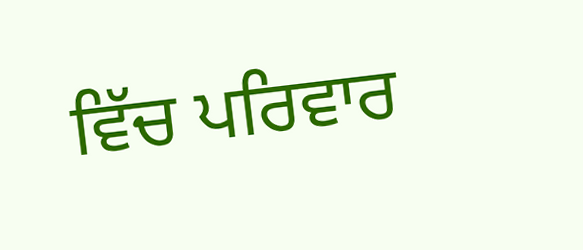ਵਿੱਚ ਪਰਿਵਾਰ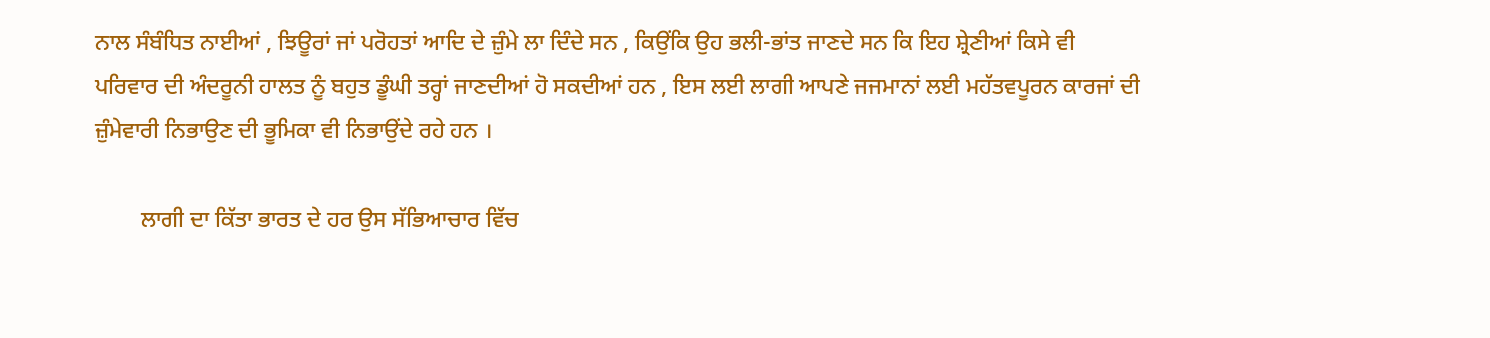ਨਾਲ ਸੰਬੰਧਿਤ ਨਾਈਆਂ , ਝਿਊਰਾਂ ਜਾਂ ਪਰੋਹਤਾਂ ਆਦਿ ਦੇ ਜ਼ੁੰਮੇ ਲਾ ਦਿੰਦੇ ਸਨ , ਕਿਉਂਕਿ ਉਹ ਭਲੀ-ਭਾਂਤ ਜਾਣਦੇ ਸਨ ਕਿ ਇਹ ਸ਼੍ਰੇਣੀਆਂ ਕਿਸੇ ਵੀ ਪਰਿਵਾਰ ਦੀ ਅੰਦਰੂਨੀ ਹਾਲਤ ਨੂੰ ਬਹੁਤ ਡੂੰਘੀ ਤਰ੍ਹਾਂ ਜਾਣਦੀਆਂ ਹੋ ਸਕਦੀਆਂ ਹਨ , ਇਸ ਲਈ ਲਾਗੀ ਆਪਣੇ ਜਜਮਾਨਾਂ ਲਈ ਮਹੱਤਵਪੂਰਨ ਕਾਰਜਾਂ ਦੀ ਜ਼ੁੰਮੇਵਾਰੀ ਨਿਭਾਉਣ ਦੀ ਭੂਮਿਕਾ ਵੀ ਨਿਭਾਉਂਦੇ ਰਹੇ ਹਨ ।

        ਲਾਗੀ ਦਾ ਕਿੱਤਾ ਭਾਰਤ ਦੇ ਹਰ ਉਸ ਸੱਭਿਆਚਾਰ ਵਿੱਚ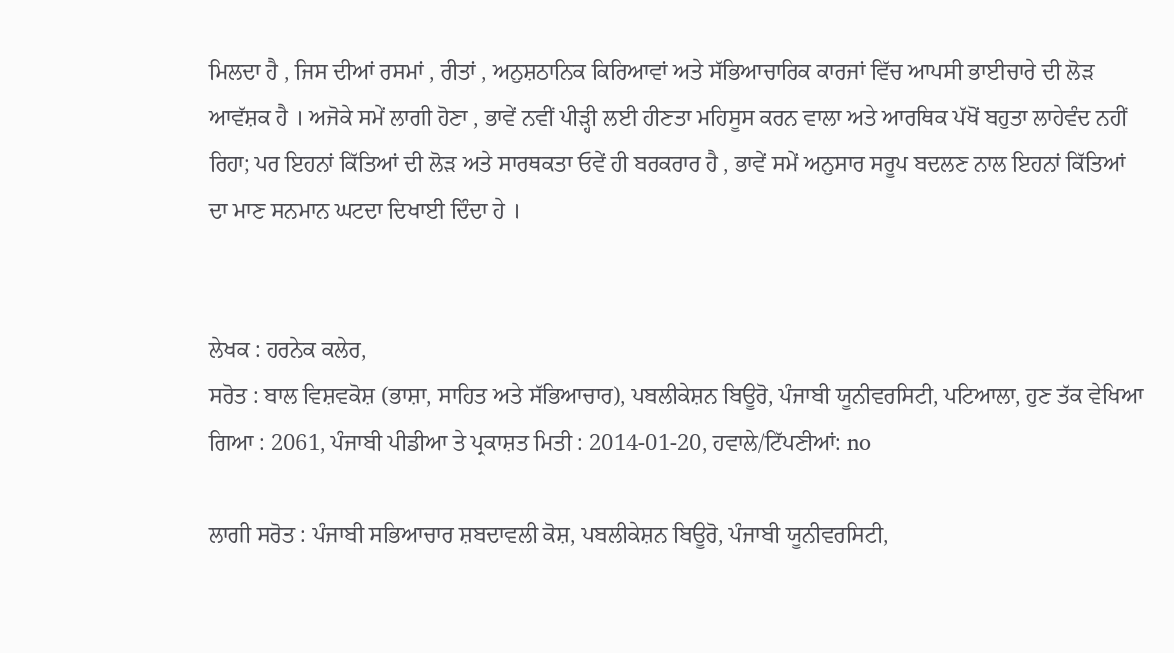ਮਿਲਦਾ ਹੈ , ਜਿਸ ਦੀਆਂ ਰਸਮਾਂ , ਰੀਤਾਂ , ਅਨੁਸ਼ਠਾਨਿਕ ਕਿਰਿਆਵਾਂ ਅਤੇ ਸੱਭਿਆਚਾਰਿਕ ਕਾਰਜਾਂ ਵਿੱਚ ਆਪਸੀ ਭਾਈਚਾਰੇ ਦੀ ਲੋੜ ਆਵੱਸ਼ਕ ਹੈ । ਅਜੋਕੇ ਸਮੇਂ ਲਾਗੀ ਹੋਣਾ , ਭਾਵੇਂ ਨਵੀਂ ਪੀੜ੍ਹੀ ਲਈ ਹੀਣਤਾ ਮਹਿਸੂਸ ਕਰਨ ਵਾਲਾ ਅਤੇ ਆਰਥਿਕ ਪੱਖੋਂ ਬਹੁਤਾ ਲਾਹੇਵੰਦ ਨਹੀਂ ਰਿਹਾ; ਪਰ ਇਹਨਾਂ ਕਿੱਤਿਆਂ ਦੀ ਲੋੜ ਅਤੇ ਸਾਰਥਕਤਾ ਓਵੇਂ ਹੀ ਬਰਕਰਾਰ ਹੈ , ਭਾਵੇਂ ਸਮੇਂ ਅਨੁਸਾਰ ਸਰੂਪ ਬਦਲਣ ਨਾਲ ਇਹਨਾਂ ਕਿੱਤਿਆਂ ਦਾ ਮਾਣ ਸਨਮਾਨ ਘਟਦਾ ਦਿਖਾਈ ਦਿੰਦਾ ਹੇ ।


ਲੇਖਕ : ਹਰਨੇਕ ਕਲੇਰ,
ਸਰੋਤ : ਬਾਲ ਵਿਸ਼ਵਕੋਸ਼ (ਭਾਸ਼ਾ, ਸਾਹਿਤ ਅਤੇ ਸੱਭਿਆਚਾਰ), ਪਬਲੀਕੇਸ਼ਨ ਬਿਊਰੋ, ਪੰਜਾਬੀ ਯੂਨੀਵਰਸਿਟੀ, ਪਟਿਆਲਾ, ਹੁਣ ਤੱਕ ਵੇਖਿਆ ਗਿਆ : 2061, ਪੰਜਾਬੀ ਪੀਡੀਆ ਤੇ ਪ੍ਰਕਾਸ਼ਤ ਮਿਤੀ : 2014-01-20, ਹਵਾਲੇ/ਟਿੱਪਣੀਆਂ: no

ਲਾਗੀ ਸਰੋਤ : ਪੰਜਾਬੀ ਸਭਿਆਚਾਰ ਸ਼ਬਦਾਵਲੀ ਕੋਸ਼, ਪਬਲੀਕੇਸ਼ਨ ਬਿਊਰੋ, ਪੰਜਾਬੀ ਯੂਨੀਵਰਸਿਟੀ,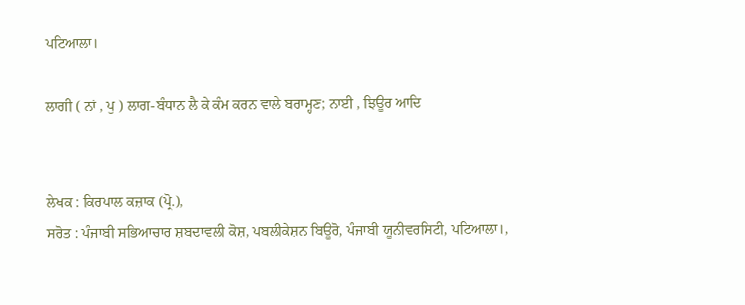ਪਟਿਆਲਾ।

ਲਾਗੀ ( ਨਾਂ , ਪੁ ) ਲਾਗ-ਬੰਧਾਨ ਲੈ ਕੇ ਕੰਮ ਕਰਨ ਵਾਲੇ ਬਰਾਮ੍ਹਣ; ਨਾਈ , ਝਿਊਰ ਆਦਿ


ਲੇਖਕ : ਕਿਰਪਾਲ ਕਜ਼ਾਕ (ਪ੍ਰੋ.),
ਸਰੋਤ : ਪੰਜਾਬੀ ਸਭਿਆਚਾਰ ਸ਼ਬਦਾਵਲੀ ਕੋਸ਼, ਪਬਲੀਕੇਸ਼ਨ ਬਿਊਰੋ, ਪੰਜਾਬੀ ਯੂਨੀਵਰਸਿਟੀ, ਪਟਿਆਲਾ।,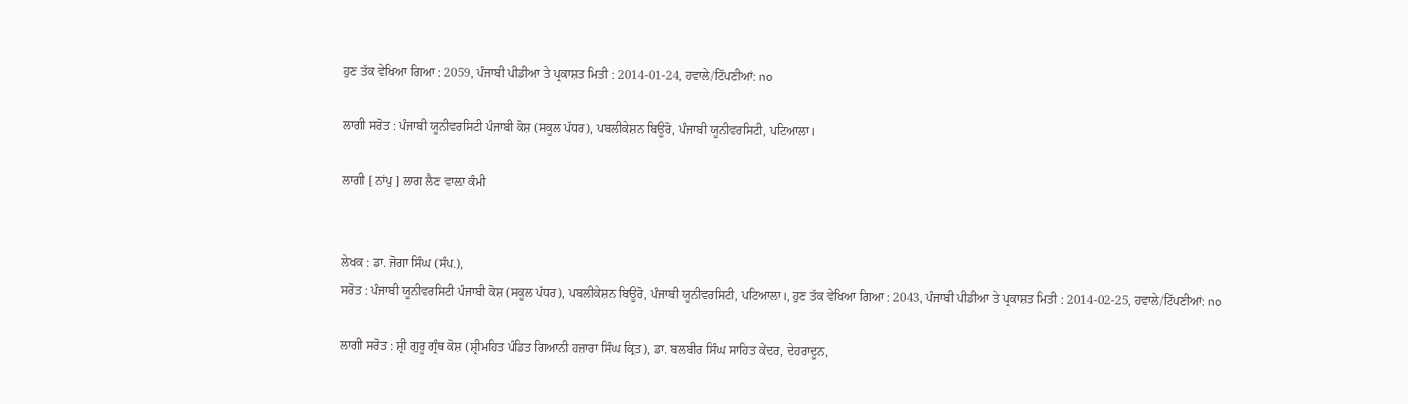ਹੁਣ ਤੱਕ ਵੇਖਿਆ ਗਿਆ : 2059, ਪੰਜਾਬੀ ਪੀਡੀਆ ਤੇ ਪ੍ਰਕਾਸ਼ਤ ਮਿਤੀ : 2014-01-24, ਹਵਾਲੇ/ਟਿੱਪਣੀਆਂ: no

ਲਾਗੀ ਸਰੋਤ : ਪੰਜਾਬੀ ਯੂਨੀਵਰਸਿਟੀ ਪੰਜਾਬੀ ਕੋਸ਼ (ਸਕੂਲ ਪੱਧਰ), ਪਬਲੀਕੇਸ਼ਨ ਬਿਊਰੋ, ਪੰਜਾਬੀ ਯੂਨੀਵਰਸਿਟੀ, ਪਟਿਆਲਾ।

ਲਾਗੀ [ ਨਾਂਪੁ ] ਲਾਗ ਲੈਣ ਵਾਲ਼ਾ ਕੰਮੀ


ਲੇਖਕ : ਡਾ. ਜੋਗਾ ਸਿੰਘ (ਸੰਪ.),
ਸਰੋਤ : ਪੰਜਾਬੀ ਯੂਨੀਵਰਸਿਟੀ ਪੰਜਾਬੀ ਕੋਸ਼ (ਸਕੂਲ ਪੱਧਰ), ਪਬਲੀਕੇਸ਼ਨ ਬਿਊਰੋ, ਪੰਜਾਬੀ ਯੂਨੀਵਰਸਿਟੀ, ਪਟਿਆਲਾ।, ਹੁਣ ਤੱਕ ਵੇਖਿਆ ਗਿਆ : 2043, ਪੰਜਾਬੀ ਪੀਡੀਆ ਤੇ ਪ੍ਰਕਾਸ਼ਤ ਮਿਤੀ : 2014-02-25, ਹਵਾਲੇ/ਟਿੱਪਣੀਆਂ: no

ਲਾਗੀ ਸਰੋਤ : ਸ਼੍ਰੀ ਗੁਰੂ ਗ੍ਰੰਥ ਕੋਸ਼ (ਸ਼੍ਰੀਮਹਿਤ ਪੰਡਿਤ ਗਿਆਨੀ ਹਜ਼ਾਰਾ ਸਿੰਘ ਕ੍ਰਿਤ), ਡਾ. ਬਲਬੀਰ ਸਿੰਘ ਸਾਹਿਤ ਕੇਂਦਰ, ਦੇਹਰਾਦੂਨ,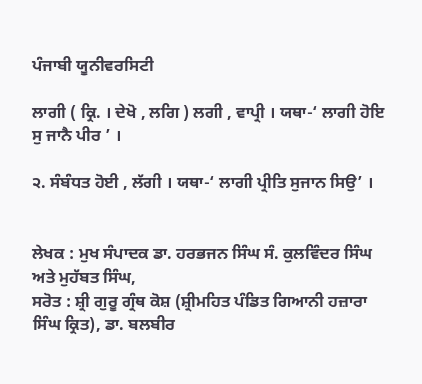ਪੰਜਾਬੀ ਯੂਨੀਵਰਸਿਟੀ

ਲਾਗੀ ( ਕ੍ਰਿ. । ਦੇਖੋ , ਲਗਿ ) ਲਗੀ , ਵਾਪ੍ਰੀ । ਯਥਾ-‘ ਲਾਗੀ ਹੋਇ ਸੁ ਜਾਨੈ ਪੀਰ ’ ।

੨. ਸੰਬੰਧਤ ਹੋਈ , ਲੱਗੀ । ਯਥਾ-‘ ਲਾਗੀ ਪ੍ਰੀਤਿ ਸੁਜਾਨ ਸਿਉ’ ।


ਲੇਖਕ : ਮੁਖ ਸੰਪਾਦਕ ਡਾ. ਹਰਭਜਨ ਸਿੰਘ ਸੰ. ਕੁਲਵਿੰਦਰ ਸਿੰਘ ਅਤੇ ਮੁਹੱਬਤ ਸਿੰਘ,
ਸਰੋਤ : ਸ਼੍ਰੀ ਗੁਰੂ ਗ੍ਰੰਥ ਕੋਸ਼ (ਸ਼੍ਰੀਮਹਿਤ ਪੰਡਿਤ ਗਿਆਨੀ ਹਜ਼ਾਰਾ ਸਿੰਘ ਕ੍ਰਿਤ), ਡਾ. ਬਲਬੀਰ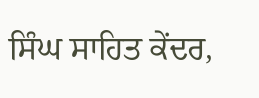ਸਿੰਘ ਸਾਹਿਤ ਕੇਂਦਰ,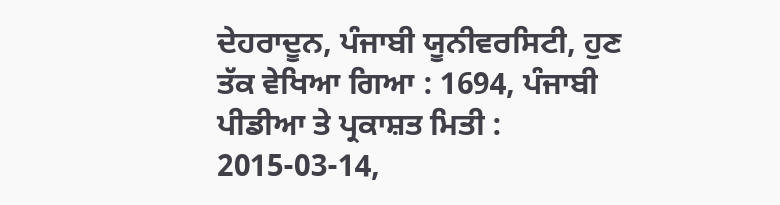ਦੇਹਰਾਦੂਨ, ਪੰਜਾਬੀ ਯੂਨੀਵਰਸਿਟੀ, ਹੁਣ ਤੱਕ ਵੇਖਿਆ ਗਿਆ : 1694, ਪੰਜਾਬੀ ਪੀਡੀਆ ਤੇ ਪ੍ਰਕਾਸ਼ਤ ਮਿਤੀ : 2015-03-14,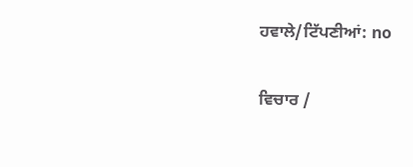ਹਵਾਲੇ/ਟਿੱਪਣੀਆਂ: no

ਵਿਚਾਰ /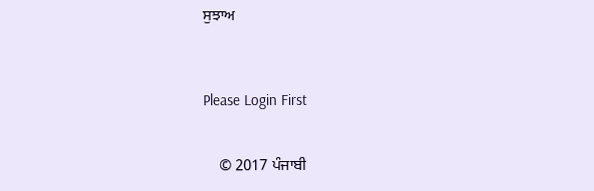ਸੁਝਾਅ



Please Login First


    © 2017 ਪੰਜਾਬੀ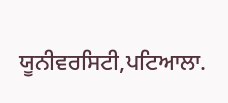ਯੂਨੀਵਰਸਿਟੀ,ਪਟਿਆਲਾ.